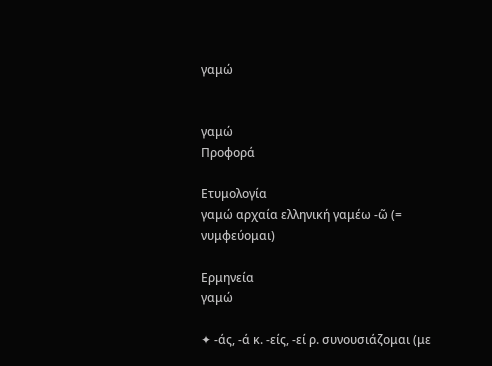γαμώ


γαμώ
Προφορά

Ετυμολογία
γαμώ αρχαία ελληνική γαμέω -ῶ (= νυμφεύομαι)

Ερμηνεία
γαμώ

✦ -άς, -ά κ. -είς, -εί ρ. συνουσιάζομαι (με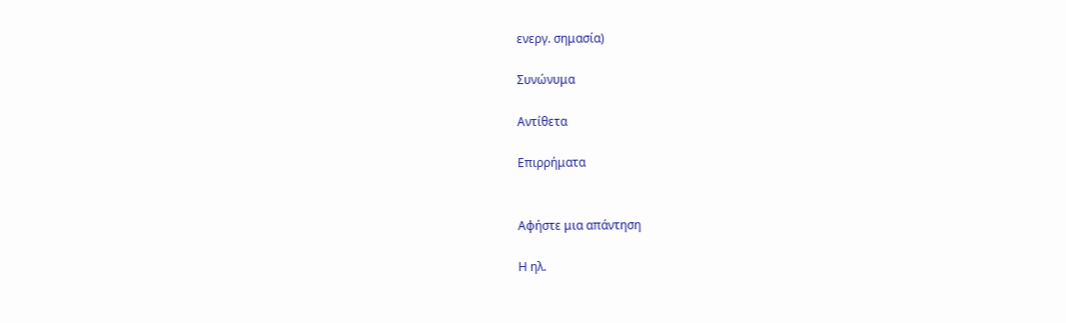ενεργ. σημασία)

Συνώνυμα

Αντίθετα

Επιρρήματα


Αφήστε μια απάντηση

Η ηλ.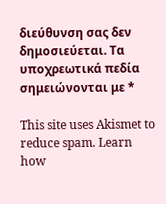διεύθυνση σας δεν δημοσιεύεται. Τα υποχρεωτικά πεδία σημειώνονται με *

This site uses Akismet to reduce spam. Learn how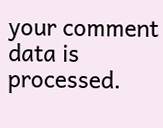your comment data is processed.